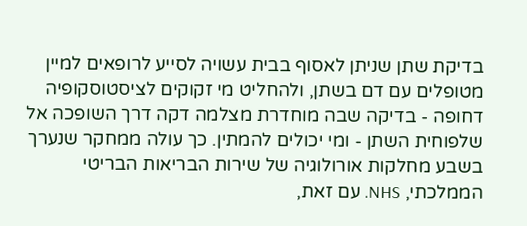בדיקת שתן שניתן לאסוף בבית עשויה לסייע לרופאים למיין מטופלים עם דם בשתן, ולהחליט מי זקוקים לציסטוסקופיה דחופה - בדיקה שבה מוחדרת מצלמה דקה דרך השופכה אל שלפוחית השתן - ומי יכולים להמתין. כך עולה ממחקר שנערך בשבע מחלקות אורולוגיה של שירות הבריאות הבריטי הממלכתי, NHS. עם זאת,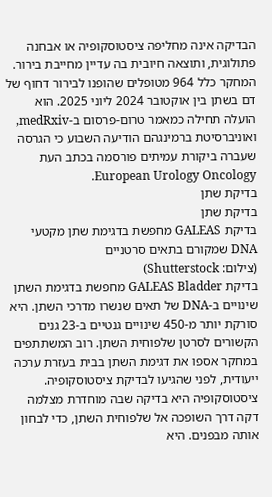הבדיקה אינה מחליפה ציסטוסקופיה או אבחנה פתולוגית, ותוצאה חיובית בה עדיין מחייבת בירור.
המחקר כלל 964 מטופלים שהופנו לבירור דחוף של דם בשתן בין אוקטובר 2024 ליוני 2025. הוא הועלה תחילה כמאמר טרום-פרסום ב-medRxiv, ואוניברסיטת ברמינגהם הודיעה השבוע כי הגרסה שעברה ביקורת עמיתים פורסמה בכתב העת European Urology Oncology.
בדיקת שתן
בדיקת שתן
בדיקת GALEAS מחפשת בדגימת שתן מקטעי DNA שמקורם בתאים סרטניים
(צילום: Shutterstock)
בדיקת GALEAS Bladder מחפשת בדגימת השתן שינויים ב-DNA של תאים שנשרו מדרכי השתן. היא סורקת יותר מ-450 שינויים גנטיים ב-23 גנים הקשורים לסרטן שלפוחית השתן. רוב המשתתפים במחקר אספו את דגימת השתן בבית בעזרת ערכה ייעודית, לפני שהגיעו לבדיקת ציסטוסקופיה.
ציסטוסקופיה היא בדיקה שבה מוחדרת מצלמה דקה דרך השופכה אל שלפוחית השתן, כדי לבחון אותה מבפנים. היא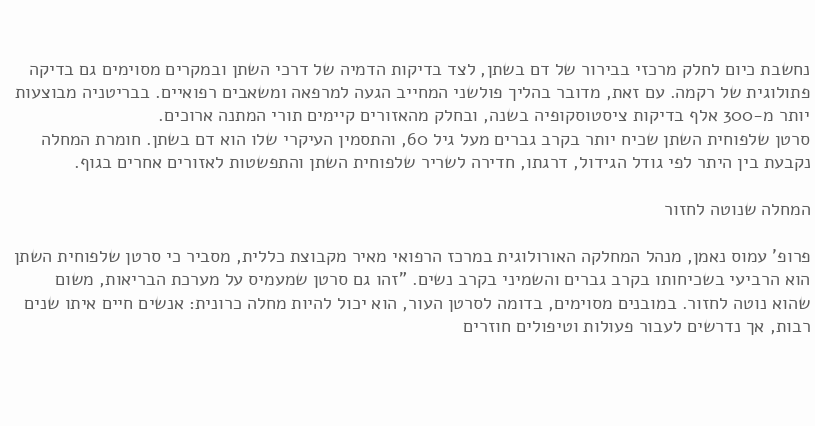נחשבת כיום לחלק מרכזי בבירור של דם בשתן, לצד בדיקות הדמיה של דרכי השתן ובמקרים מסוימים גם בדיקה פתולוגית של רקמה. עם זאת, מדובר בהליך פולשני המחייב הגעה למרפאה ומשאבים רפואיים. בבריטניה מבוצעות יותר מ-300 אלף בדיקות ציסטוסקופיה בשנה, ובחלק מהאזורים קיימים תורי המתנה ארוכים.
סרטן שלפוחית השתן שכיח יותר בקרב גברים מעל גיל 60, והתסמין העיקרי שלו הוא דם בשתן. חומרת המחלה נקבעת בין היתר לפי גודל הגידול, דרגתו, חדירה לשריר שלפוחית השתן והתפשטות לאזורים אחרים בגוף.

המחלה שנוטה לחזור

פרופ' עמוס נאמן, מנהל המחלקה האורולוגית במרכז הרפואי מאיר מקבוצת כללית, מסביר כי סרטן שלפוחית השתן הוא הרביעי בשכיחותו בקרב גברים והשמיני בקרב נשים. "זהו גם סרטן שמעמיס על מערכת הבריאות, משום שהוא נוטה לחזור. במובנים מסוימים, בדומה לסרטן העור, הוא יכול להיות מחלה כרונית: אנשים חיים איתו שנים רבות, אך נדרשים לעבור פעולות וטיפולים חוזרים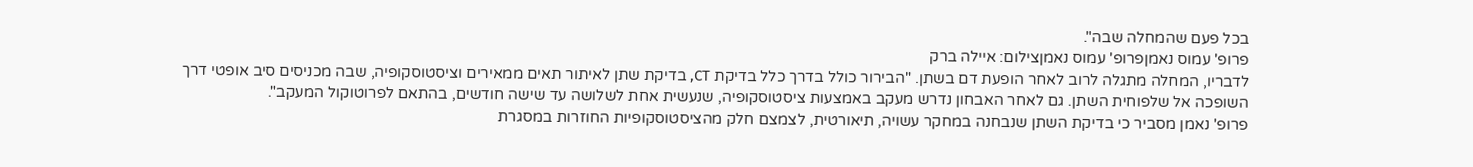בכל פעם שהמחלה שבה".
פרופ' עמוס נאמןפרופ' עמוס נאמןצילום: איילה ברק
לדבריו, המחלה מתגלה לרוב לאחר הופעת דם בשתן. "הבירור כולל בדרך כלל בדיקת CT, בדיקת שתן לאיתור תאים ממאירים וציסטוסקופיה, שבה מכניסים סיב אופטי דרך השופכה אל שלפוחית השתן. גם לאחר האבחון נדרש מעקב באמצעות ציסטוסקופיה, שנעשית אחת לשלושה עד שישה חודשים, בהתאם לפרוטוקול המעקב".
פרופ' נאמן מסביר כי בדיקת השתן שנבחנה במחקר עשויה, תיאורטית, לצמצם חלק מהציסטוסקופיות החוזרות במסגרת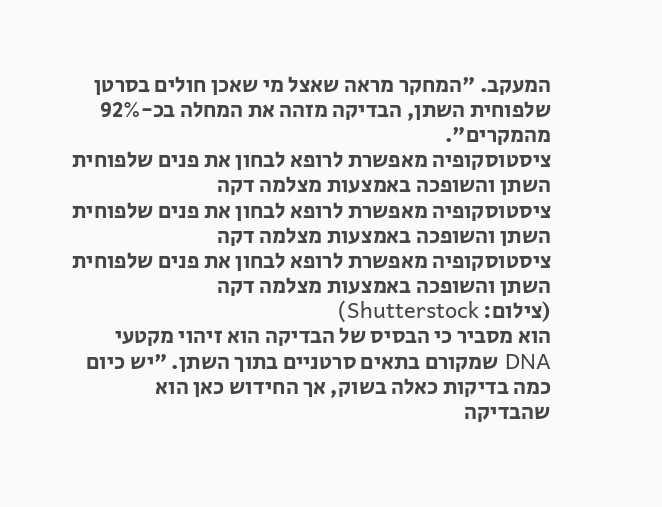המעקב. "המחקר מראה שאצל מי שאכן חולים בסרטן שלפוחית השתן, הבדיקה מזהה את המחלה בכ-92% מהמקרים".
ציסטוסקופיה מאפשרת לרופא לבחון את פנים שלפוחית השתן והשופכה באמצעות מצלמה דקה
ציסטוסקופיה מאפשרת לרופא לבחון את פנים שלפוחית השתן והשופכה באמצעות מצלמה דקה
ציסטוסקופיה מאפשרת לרופא לבחון את פנים שלפוחית השתן והשופכה באמצעות מצלמה דקה
(צילום: Shutterstock)
הוא מסביר כי הבסיס של הבדיקה הוא זיהוי מקטעי DNA שמקורם בתאים סרטניים בתוך השתן. "יש כיום כמה בדיקות כאלה בשוק, אך החידוש כאן הוא שהבדיקה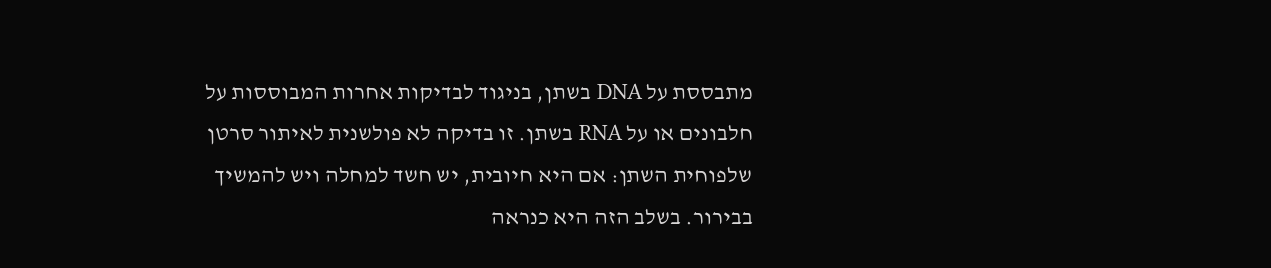מתבססת על DNA בשתן, בניגוד לבדיקות אחרות המבוססות על חלבונים או על RNA בשתן. זו בדיקה לא פולשנית לאיתור סרטן שלפוחית השתן: אם היא חיובית, יש חשד למחלה ויש להמשיך בבירור. בשלב הזה היא כנראה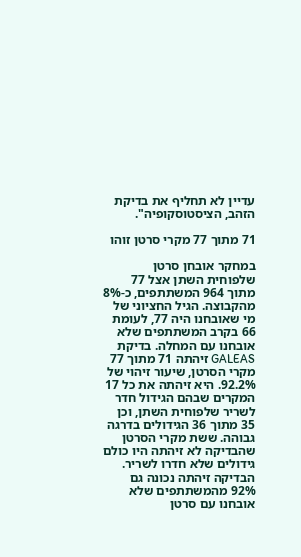עדיין לא תחליף את בדיקת הזהב, הציסטוסקופיה".

71 מתוך 77 מקרי סרטן זוהו

במחקר אובחן סרטן שלפוחית השתן אצל 77 מתוך 964 המשתתפים, כ-8% מהקבוצה. הגיל החציוני של מי שאובחנו היה 77, לעומת 66 בקרב המשתתפים שלא אובחנו עם המחלה. בדיקת GALEAS זיהתה 71 מתוך 77 מקרי הסרטן, שיעור זיהוי של 92.2%. היא זיהתה את כל 17 המקרים שבהם הגידול חדר לשריר שלפוחית השתן, וכן 35 מתוך 36 הגידולים בדרגה גבוהה. ששת מקרי הסרטן שהבדיקה לא זיהתה היו כולם גידולים שלא חדרו לשריר.
הבדיקה זיהתה נכונה גם 92% מהמשתתפים שלא אובחנו עם סרטן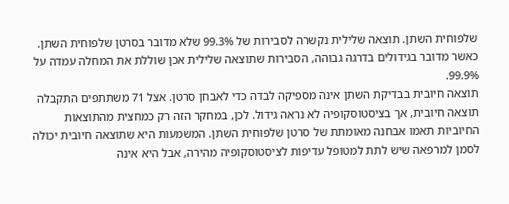שלפוחית השתן. תוצאה שלילית נקשרה לסבירות של 99.3% שלא מדובר בסרטן שלפוחית השתן. כאשר מדובר בגידולים בדרגה גבוהה, הסבירות שתוצאה שלילית אכן שוללת את המחלה עמדה על 99.9%.
תוצאה חיובית בבדיקת השתן אינה מספיקה לבדה כדי לאבחן סרטן. אצל 71 משתתפים התקבלה תוצאה חיובית, אך בציסטוסקופיה לא נראה גידול. לכן, במחקר הזה רק כמחצית מהתוצאות החיוביות תאמו אבחנה מאומתת של סרטן שלפוחית השתן. המשמעות היא שתוצאה חיובית יכולה לסמן למרפאה שיש לתת למטופל עדיפות לציסטוסקופיה מהירה, אבל היא אינה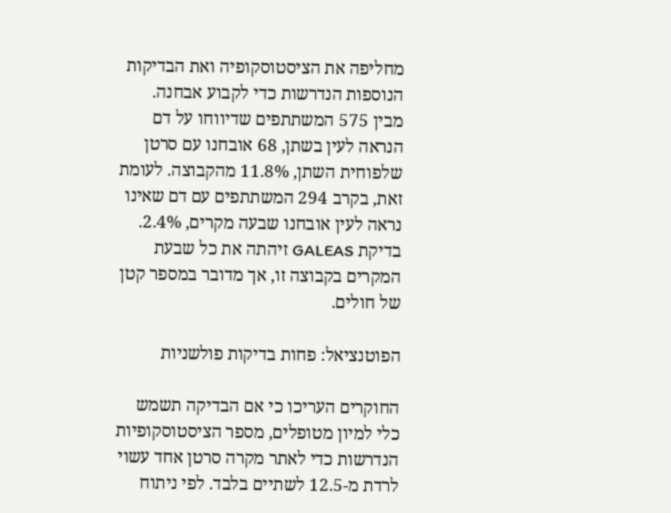מחליפה את הציסטוסקופיה ואת הבדיקות הנוספות הנדרשות כדי לקבוע אבחנה.
מבין 575 המשתתפים שדיווחו על דם הנראה לעין בשתן, 68 אובחנו עם סרטן שלפוחית השתן, 11.8% מהקבוצה. לעומת זאת, בקרב 294 המשתתפים עם דם שאינו נראה לעין אובחנו שבעה מקרים, 2.4%. בדיקת GALEAS זיהתה את כל שבעת המקרים בקבוצה זו, אך מדובר במספר קטן של חולים.

הפוטנציאל: פחות בדיקות פולשניות

החוקרים העריכו כי אם הבדיקה תשמש כלי למיון מטופלים, מספר הציסטוסקופיות הנדרשות כדי לאתר מקרה סרטן אחד עשוי לרדת מ-12.5 לשתיים בלבד. לפי ניתוח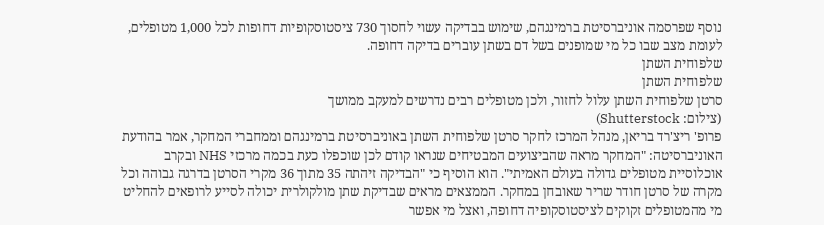נוסף שפרסמה אוניברסיטת ברמינגהם, שימוש בבדיקה עשוי לחסוך 730 ציסטוסקופיות דחופות לכל 1,000 מטופלים, לעומת מצב שבו כל מי שמופנים בשל דם בשתן עוברים בדיקה דחופה.
שלפוחית השתן
שלפוחית השתן
סרטן שלפוחית השתן עלול לחזור, ולכן מטופלים רבים נדרשים למעקב ממושך
(צילום: Shutterstock)
פרופ' ריצ'רד בריאן, מנהל המרכז לחקר סרטן שלפוחית השתן באוניברסיטת ברמינגהם וממחברי המחקר, אמר בהודעת האוניברסיטה: "המחקר מראה שהביצועים המבטיחים שנראו קודם לכן שוכפלו כעת בכמה מרכזי NHS ובקרב אוכלוסיית מטופלים גדולה בעולם האמיתי". הוא הוסיף כי "הבדיקה זיהתה 35 מתוך 36 מקרי הסרטן בדרגה גבוהה וכל מקרה של סרטן חודר שריר שאובחן במחקר. הממצאים מראים שבדיקת שתן מולקולרית יכולה לסייע לרופאים להחליט מי מהמטופלים זקוקים לציסטוסקופיה דחופה, ואצל מי אפשר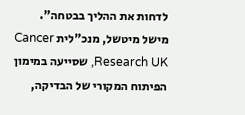לדחות את ההליך בבטחה".
מישל מיטשל, מנכ"לית Cancer Research UK, שסייעה במימון הפיתוח המקורי של הבדיקה,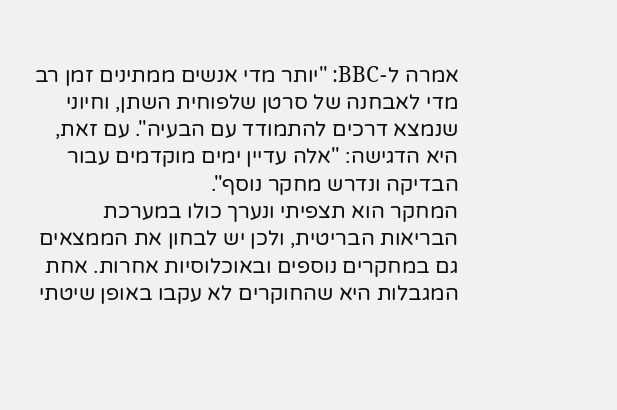אמרה ל-BBC: "יותר מדי אנשים ממתינים זמן רב מדי לאבחנה של סרטן שלפוחית השתן, וחיוני שנמצא דרכים להתמודד עם הבעיה". עם זאת, היא הדגישה: "אלה עדיין ימים מוקדמים עבור הבדיקה ונדרש מחקר נוסף".
המחקר הוא תצפיתי ונערך כולו במערכת הבריאות הבריטית, ולכן יש לבחון את הממצאים גם במחקרים נוספים ובאוכלוסיות אחרות. אחת המגבלות היא שהחוקרים לא עקבו באופן שיטתי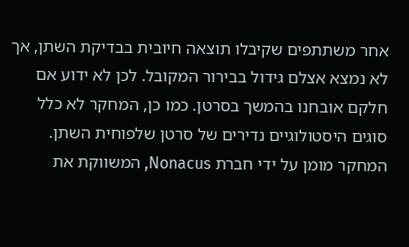אחר משתתפים שקיבלו תוצאה חיובית בבדיקת השתן, אך לא נמצא אצלם גידול בבירור המקובל. לכן לא ידוע אם חלקם אובחנו בהמשך בסרטן. כמו כן, המחקר לא כלל סוגים היסטולוגיים נדירים של סרטן שלפוחית השתן.
המחקר מומן על ידי חברת Nonacus, המשווקת את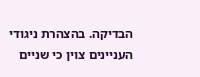הבדיקה. בהצהרת ניגודי העניינים צוין כי שניים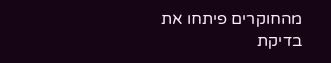מהחוקרים פיתחו את בדיקת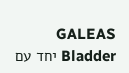GALEAS Bladder יחד עם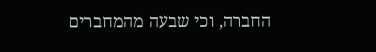החברה, וכי שבעה מהמחברים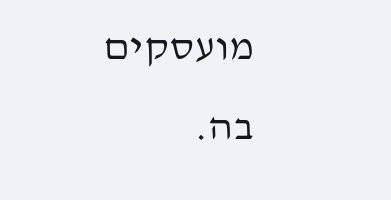מועסקים בה.